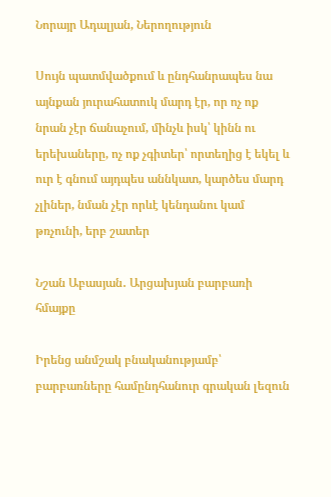Նորայր Ադալյան, Ներողություն

Սույն պատմվածքում և ընդհանրապես նա այնքան յուրահատուկ մարդ էր, որ ոչ ոք նրան չէր ճանաչում, մինչև իսկ՝ կինն ու երեխաները, ոչ ոք չգիտեր՝ որտեղից է եկել և ուր է գնում այդպես աննկատ, կարծես մարդ չլիներ, նման չէր որևէ կենդանու կամ թռչունի, երբ շատեր

Նշան Աբասյան․ Արցախյան բարբառի հմայքը

Իրենց անմշակ բնականությամբ՝ բարբառները համընդհանուր գրական լեզուն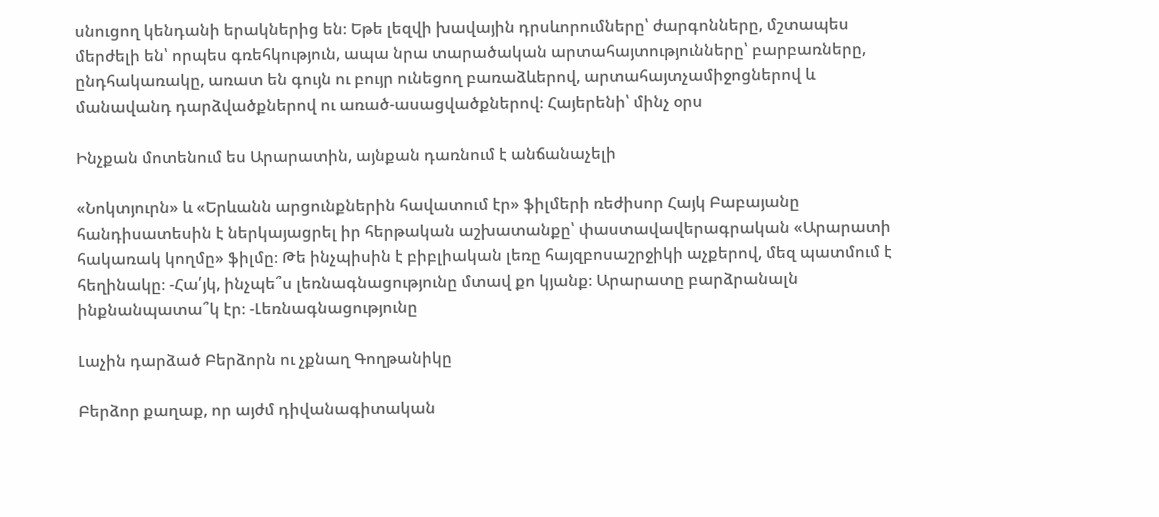սնուցող կենդանի երակներից են։ Եթե լեզվի խավային դրսևորումները՝ ժարգոնները, մշտապես մերժելի են՝ որպես գռեհկություն, ապա նրա տարածական արտահայտությունները՝ բարբառները, ընդհակառակը, առատ են գույն ու բույր ունեցող բառաձևերով, արտահայտչամիջոցներով և մանավանդ դարձվածքներով ու առած-ասացվածքներով։ Հայերենի՝ մինչ օրս

Ինչքան մոտենում ես Արարատին, այնքան դառնում է անճանաչելի

«Նոկտյուրն» և «Երևանն արցունքներին հավատում էր» ֆիլմերի ռեժիսոր Հայկ Բաբայանը հանդիսատեսին է ներկայացրել իր հերթական աշխատանքը՝ փաստավավերագրական «Արարատի հակառակ կողմը» ֆիլմը։ Թե ինչպիսին է բիբլիական լեռը հայզբոսաշրջիկի աչքերով, մեզ պատմում է հեղինակը։ -Հա՛յկ, ինչպե՞ս լեռնագնացությունը մտավ քո կյանք։ Արարատը բարձրանալն ինքնանպատա՞կ էր։ -Լեռնագնացությունը

Լաչին դարձած Բերձորն ու չքնաղ Գողթանիկը

Բերձոր քաղաք, որ այժմ դիվանագիտական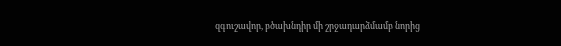զգուշավոր, բծախնդիր մի շրջադարձմամբ նորից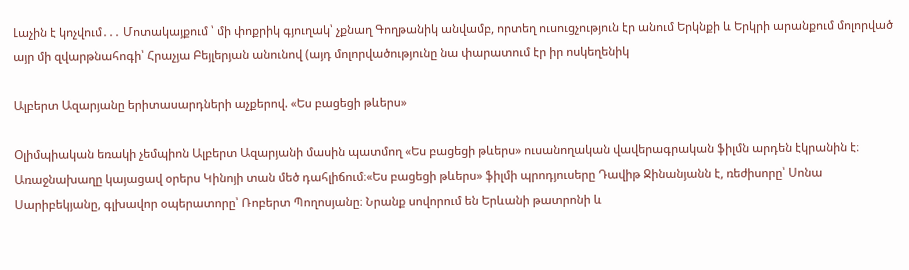Լաչին է կոչվում․․․ Մոտակայքում ՝ մի փոքրիկ գյուղակ՝ չքնաղ Գողթանիկ անվամբ, որտեղ ուսուցչություն էր անում Երկնքի և Երկրի արանքում մոլորված այր մի զվարթնահոգի՝ Հրաչյա Բեյլերյան անունով (այդ մոլորվածությունը նա փարատում էր իր ոսկեղենիկ

Ալբերտ Ազարյանը երիտասարդների աչքերով. «Ես բացեցի թևերս»

Օլիմպիական եռակի չեմպիոն Ալբերտ Ազարյանի մասին պատմող «Ես բացեցի թևերս» ուսանողական վավերագրական ֆիլմն արդեն էկրանին է։ Առաջնախաղը կայացավ օրերս Կինոյի տան մեծ դահլիճում։«Ես բացեցի թևերս» ֆիլմի պրոդյուսերը Դավիթ Ջինանյանն է, ռեժիսորը՝ Սոնա Սարիբեկյանը, գլխավոր օպերատորը՝ Ռոբերտ Պողոսյանը։ Նրանք սովորում են Երևանի թատրոնի և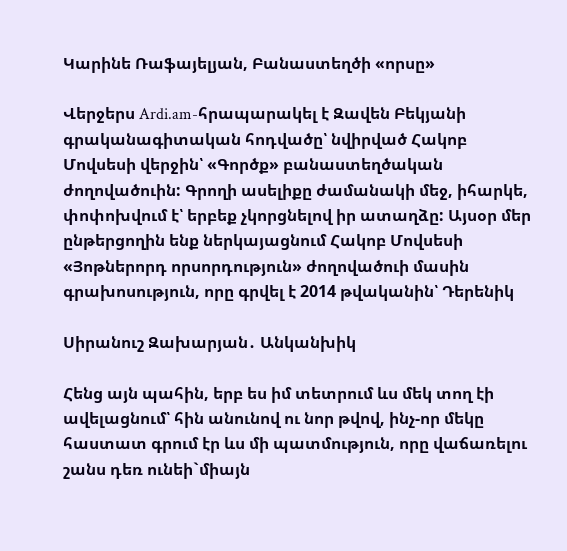Կարինե Ռաֆայելյան, Բանաստեղծի «որսը»

Վերջերս Ardi.am-հրապարակել է Զավեն Բեկյանի գրականագիտական հոդվածը՝ նվիրված Հակոբ Մովսեսի վերջին՝ «Գործք» բանաստեղծական ժողովածուին: Գրողի ասելիքը ժամանակի մեջ, իհարկե, փոփոխվում է՝ երբեք չկորցնելով իր ատաղձը: Այսօր մեր ընթերցողին ենք ներկայացնում Հակոբ Մովսեսի «Յոթներորդ որսորդություն» ժողովածուի մասին գրախոսություն, որը գրվել է 2014 թվականին՝ Դերենիկ

Սիրանուշ Զախարյան․ Անկանխիկ

Հենց այն պահին, երբ ես իմ տետրում ևս մեկ տող էի ավելացնում՝ հին անունով ու նոր թվով, ինչ-որ մեկը հաստատ գրում էր ևս մի պատմություն, որը վաճառելու շանս դեռ ունեի`միայն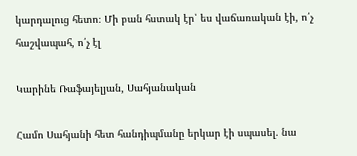կարդալուց հետո։ Մի բան հստակ էր՝ ես վաճառական էի, ո՛չ հաշվապահ, ո՛չ էլ

Կարինե Ռաֆայելյան, Սահյանական

Համո Սահյանի հետ հանդիպմանը երկար էի սպասել. նա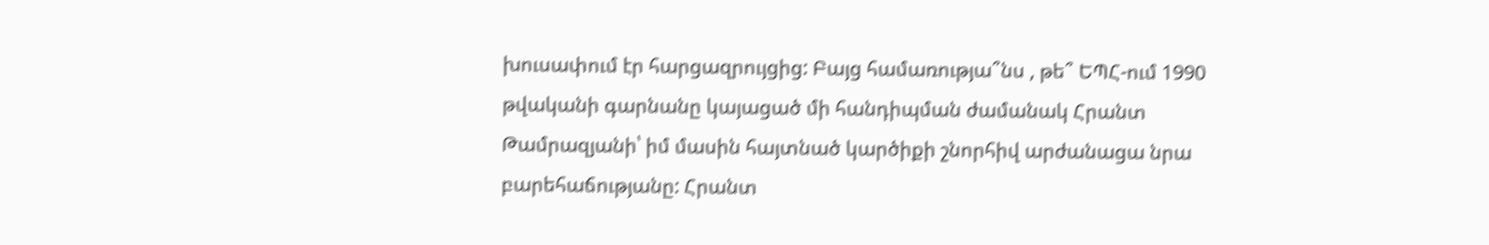խուսափում էր հարցազրույցից: Բայց համառությա՞նս , թե՞ ԵՊՀ-ում 1990 թվականի գարնանը կայացած մի հանդիպման ժամանակ Հրանտ Թամրազյանի՝ իմ մասին հայտնած կարծիքի շնորհիվ արժանացա նրա բարեհաճությանը: Հրանտ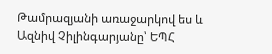Թամրազյանի առաջարկով ես և Ազնիվ Չիլինգարյանը՝ ԵՊՀ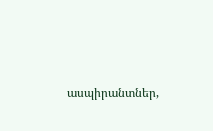ասպիրանտներ,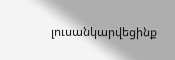լուսանկարվեցինք